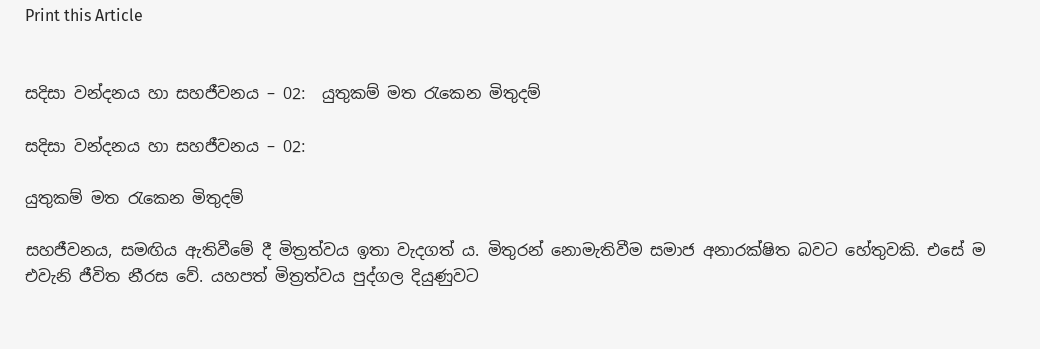Print this Article


සදිසා වන්දනය හා සහජීවනය – 02:  යුතුකම් මත රැකෙන මිතුදම්

සදිසා වන්දනය හා සහජීවනය – 02:

යුතුකම් මත රැකෙන මිතුදම්

සහජීවනය, සමඟිය ඇතිවීමේ දී මිත්‍රත්වය ඉතා වැදගත් ය. මිතුරන් නොමැතිවීම සමාජ අනාරක්ෂිත බවට හේතුවකි. එසේ ම එවැනි ජීවිත නීරස වේ. යහපත් මිත්‍රත්වය පුද්ගල දියුණුවට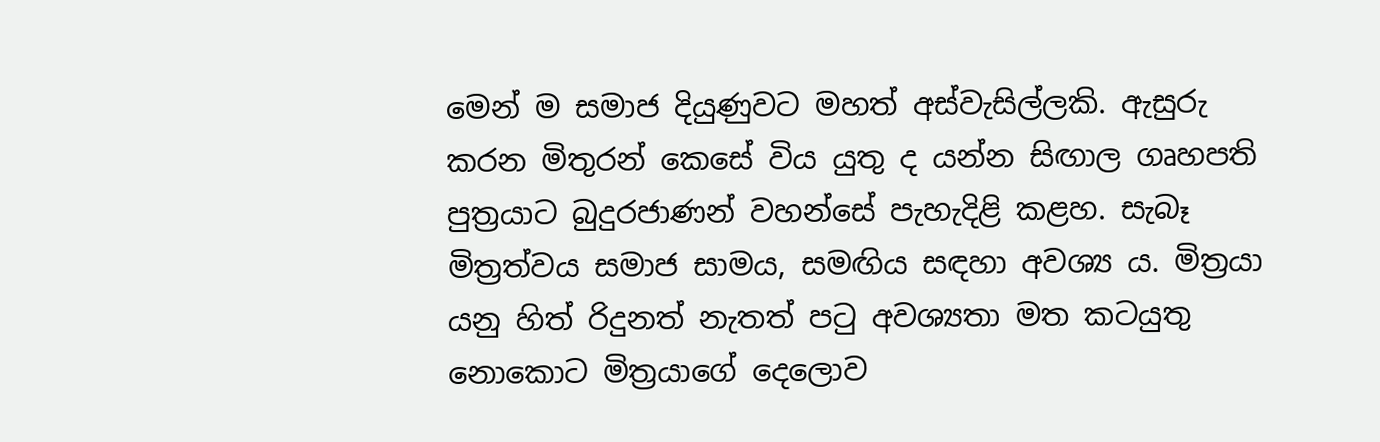මෙන් ම සමාජ දියුණුවට මහත් අස්වැසිල්ලකි. ඇසුරු කරන මිතුරන් කෙසේ විය යුතු ද යන්න සිඟාල ගෘහපති පුත්‍රයාට බුදුරජාණන් වහන්සේ පැහැදිළි කළහ. සැබෑ මිත්‍රත්වය සමාජ සාමය, සමඟිය සඳහා අවශ්‍ය ය. මිත්‍රයා යනු හිත් රිදුනත් නැතත් පටු අවශ්‍යතා මත කටයුතු නොකොට මිත්‍රයාගේ දෙලොව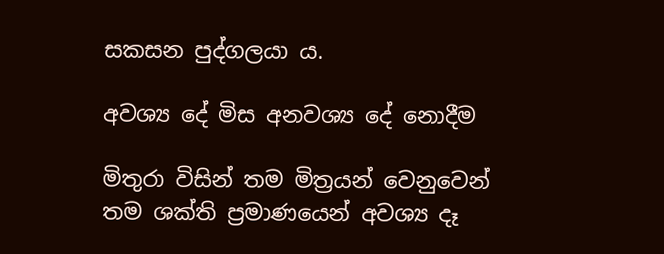සකසන පුද්ගලයා ය.

අවශ්‍ය දේ මිස අනවශ්‍ය දේ නොදීම

මිතුරා විසින් තම මිත්‍රයන් වෙනුවෙන් තම ශක්ති ප්‍රමාණයෙන් අවශ්‍ය දෑ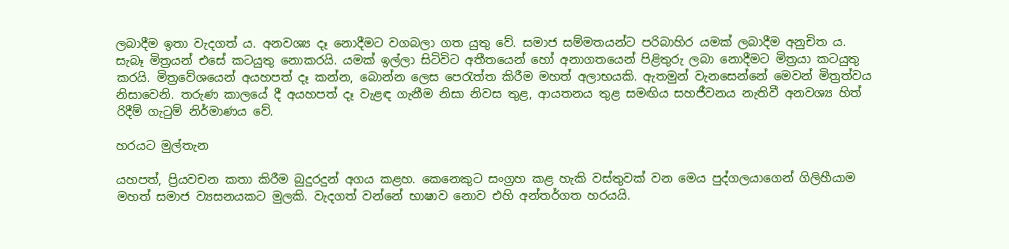ලබාදීම ඉතා වැදගත් ය. අනවශ්‍ය දෑ නොදීමට වගබලා ගත යුතු වේ. සමාජ සම්මතයන්ට පරිබාහිර යමක් ලබාදීම අනුචිත ය. සැබෑ මිත්‍රයන් එසේ කටයුතු නොකරයි. යමක් ඉල්ලා සිටිවිට අතීතයෙන් හෝ අනාගතයෙන් පිළිතුරු ලබා නොදීමට මිත්‍රයා කටයුතු කරයි. මිත්‍රවේශයෙන් අයහපත් දෑ කන්න, බොන්න ලෙස පෙරැත්ත කිරීම මහත් අලාභයකි. ඇතමුන් වැනසෙන්නේ මෙවන් මිත්‍රත්වය නිසාවෙනි. තරුණ කාලයේ දී අයහපත් දෑ වැළඳ ගැනීම නිසා නිවස තුළ, ආයතනය තුළ සමඟිය සහජීවනය නැතිවී අනවශ්‍ය හිත් රිදීම් ගැටුම් නිර්මාණය වේ.

හරයට මුල්තැන

යහපත්, ප්‍රියවචන කතා කිරීම බුදුරදුන් අගය කළහ. කෙනෙකුට සංග්‍රහ කළ හැකි වස්තුවක් වන මෙය පුද්ගලයාගෙන් ගිලිහීයාම මහත් සමාජ ව්‍යසනයකට මුලකි. වැදගත් වන්නේ භාෂාව නොව එහි අන්තර්ගත හරයයි.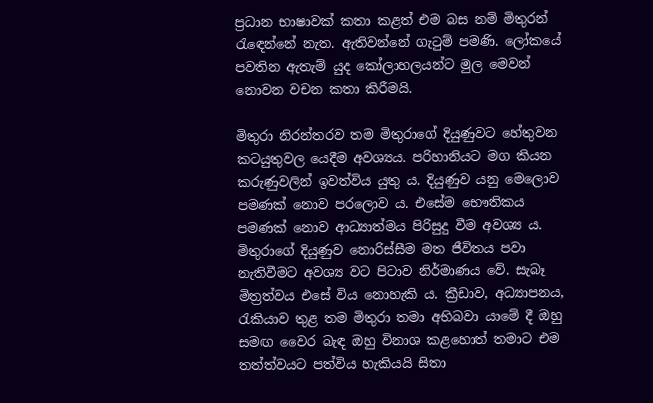ප්‍රධාන භාෂාවක් කතා කළත් එම බස නම් මිතුරන් රැඳෙන්නේ නැත. ඇතිවන්නේ ගැටුම් පමණි. ලෝකයේ පවතින ඇතැම් යුද කෝලාහලයන්ට මුල මෙවන් නොවන වචන කතා කිරීමයි.

මිතුරා නිරන්තරව තම මිතුරාගේ දියුණුවට හේතුවන කටයුතුවල යෙදීම අවශ්‍යය. පරිහානියට මග කියන කරුණුවලින් ඉවත්විය යුතු ය. දියුණුව යනු මෙලොව පමණක් නොව පරලොව ය. එසේම භෞතිකය පමණක් නොව ආධ්‍යාත්මය පිරිසුදු වීම අවශ්‍ය ය. මිතුරාගේ දියුණුව නොරිස්සීම මත ජීවිතය පවා නැතිවීමට අවශ්‍ය වට පිටාව නිර්මාණය වේ. සැබෑ මිත්‍රත්වය එසේ විය නොහැකි ය. ක්‍රීඩාව, අධ්‍යාපනය, රැකියාව තුළ තම මිතුරා තමා අභිබවා යාමේ දී ඔහු සමඟ වෛර බැඳ ඔහු විනාශ කළහොත් තමාට එම තත්ත්වයට පත්විය හැකියයි සිතා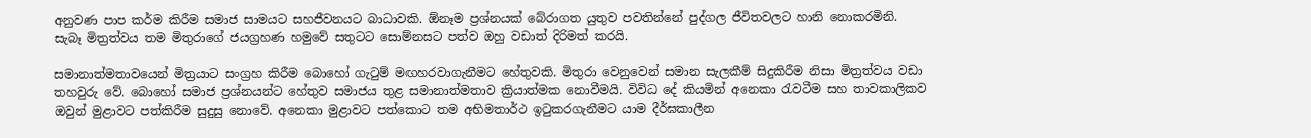අනුවණ පාප කර්ම කිරීම සමාජ සාමයට සහජීවනයට බාධාවකි. ඕනෑම ප්‍රශ්නයක් බේරාගත යුතුව පවතින්නේ පුද්ගල ජීවිතවලට හානි නොකරමිනි. සැබෑ මිත්‍රත්වය තම මිතුරාගේ ජයග්‍රහණ හමුවේ සතුටට සොම්නසට පත්ව ඔහු වඩාත් දිරිමත් කරයි.

සමානාත්මතාවයෙන් මිත්‍රයාට සංග්‍රහ කිරීම බොහෝ ගැටුම් මඟහරවාගැනීමට හේතුවකි. මිතුරා වෙනුවෙන් සමාන සැලකීම් සිදුකිරීම නිසා මිත්‍රත්වය වඩා තහවුරු වේ. බොහෝ සමාජ ප්‍රශ්නයන්ට හේතුව සමාජය තුළ සමානාත්මතාව ක්‍රියාත්මක නොවීමයි. විවිධ දේ කියමින් අනෙකා රැවටීම සහ තාවකාලිකව ඔවුන් මුළාවට පත්කිරීම සුදුසු නොවේ. අනෙකා මුළාවට පත්කොට තම අභිමතාර්ථ ඉටුකරගැනීමට යාම දීර්ඝකාලීන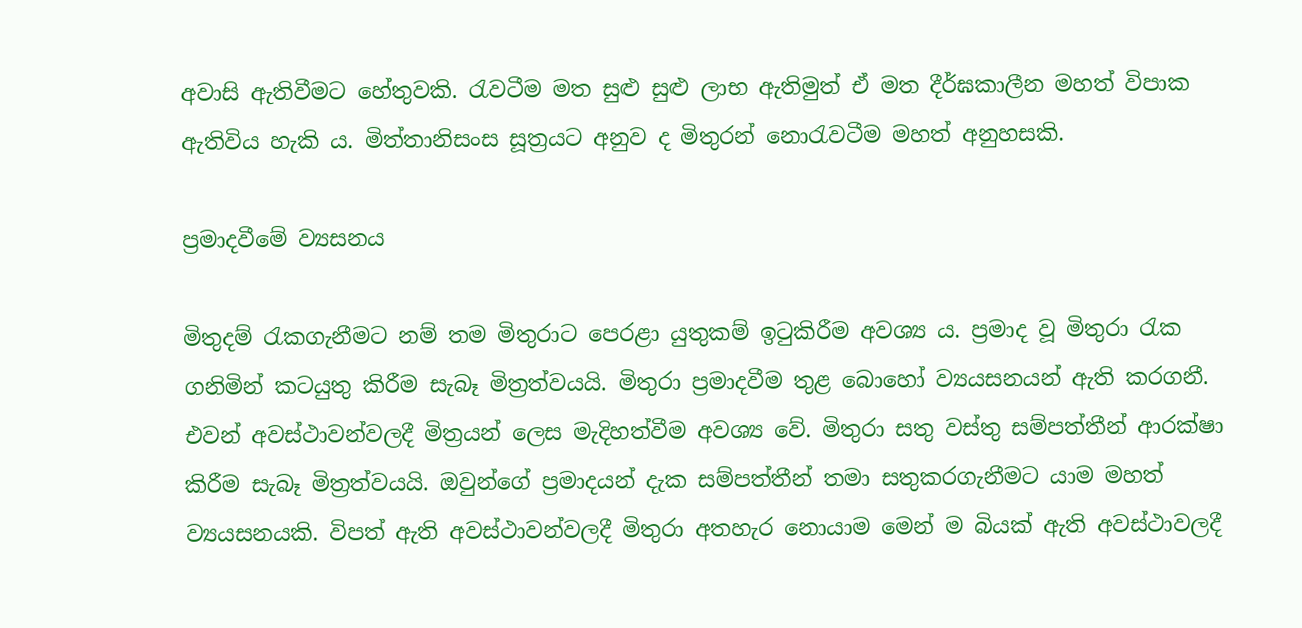අවාසි ඇතිවීමට හේතුවකි. රැවටීම මත සුළු සුළු ලාභ ඇතිමුත් ඒ මත දීර්ඝකාලීන මහත් විපාක ඇතිවිය හැකි ය. මිත්තානිසංස සූත්‍රයට අනුව ද මිතුරන් නොරැවටීම මහත් අනුහසකි.

ප්‍රමාදවීමේ ව්‍යසනය

මිතුදම් රැකගැනීමට නම් තම මිතුරාට පෙරළා යුතුකම් ඉටුකිරීම අවශ්‍ය ය. ප්‍රමාද වූ මිතුරා රැක ගනිමින් කටයුතු කිරීම සැබෑ මිත්‍රත්වයයි. මිතුරා ප්‍රමාදවීම තුළ බොහෝ ව්‍යයසනයන් ඇති කරගනී. එවන් අවස්ථාවන්වලදී මිත්‍රයන් ලෙස මැදිහත්වීම අවශ්‍ය වේ. මිතුරා සතු වස්තු සම්පත්තීන් ආරක්ෂා කිරීම සැබෑ මිත්‍රත්වයයි. ඔවුන්ගේ ප්‍රමාදයන් දැක සම්පත්තීන් තමා සතුකරගැනීමට යාම මහත් ව්‍යයසනයකි. විපත් ඇති අවස්ථාවන්වලදී මිතුරා අතහැර නොයාම මෙන් ම බියක් ඇති අවස්ථාවලදී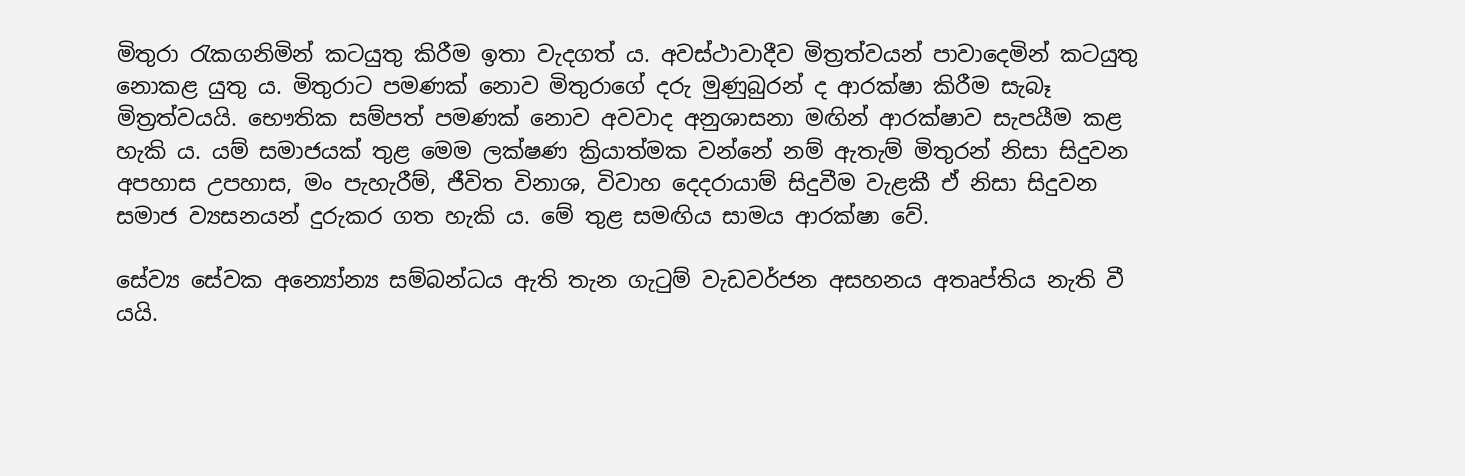මිතුරා රැකගනිමින් කටයුතු කිරීම ඉතා වැදගත් ය. අවස්ථාවාදීව මිත්‍රත්වයන් පාවාදෙමින් කටයුතු නොකළ යුතු ය. මිතුරාට පමණක් නොව මිතුරාගේ දරු මුණුබුරන් ද ආරක්ෂා කිරීම සැබෑ මිත්‍රත්වයයි. භෞතික සම්පත් පමණක් නොව අවවාද අනුශාසනා මඟින් ආරක්ෂාව සැපයීම කළ හැකි ය. යම් සමාජයක් තුළ මෙම ලක්ෂණ ක්‍රියාත්මක වන්නේ නම් ඇතැම් මිතුරන් නිසා සිදුවන අපහාස උපහාස, මං පැහැරීම්, ජීවිත විනාශ, විවාහ දෙදරායාම් සිදුවීම වැළකී ඒ නිසා සිදුවන සමාජ ව්‍යසනයන් දුරුකර ගත හැකි ය. මේ තුළ සමඟිය සාමය ආරක්ෂා වේ.

සේව්‍ය සේවක අන්‍යෝන්‍ය සම්බන්ධය ඇති තැන ගැටුම් වැඩවර්ජන අසහනය අතෘප්තිය නැති වී යයි.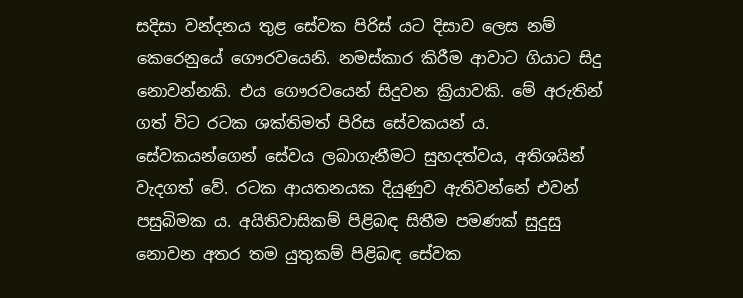සදිසා වන්දනය තුළ සේවක පිරිස් යට දිසාව ලෙස නම් කෙරෙනුයේ ගෞරවයෙනි. නමස්කාර කිරීම ආවාට ගියාට සිදු නොවන්නකි. එය ගෞරවයෙන් සිදුවන ක්‍රියාවකි. මේ අරුතින් ගත් විට රටක ශක්තිමත් පිරිස සේවකයන් ය. සේවකයන්ගෙන් සේවය ලබාගැනීමට සුහදත්වය, අතිශයින් වැදගත් වේ. රටක ආයතනයක දියුණුව ඇතිවන්නේ එවන් පසුබිමක ය. අයිතිවාසිකම් පිළිබඳ සිතීම පමණක් සුදුසු නොවන අතර තම යුතුකම් පිළිබඳ සේවක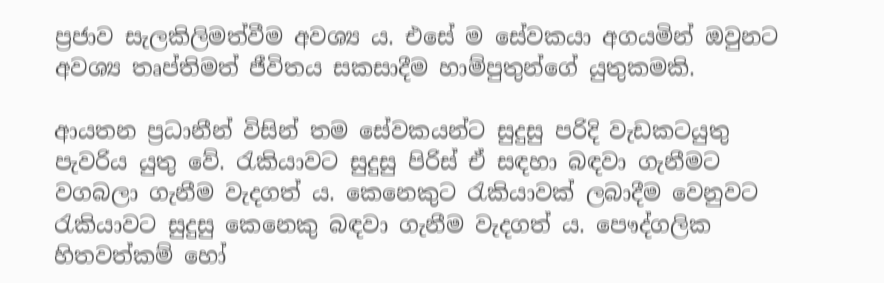ප්‍රජාව සැලකිලිමත්වීම අවශ්‍ය ය. එසේ ම සේවකයා අගයමින් ඔවුනට අවශ්‍ය තෘප්තිමත් ජීවිතය සකසාදීම හාම්පුතුන්ගේ යුතුකමකි.

ආයතන ප්‍රධානීන් විසින් තම සේවකයන්ට සුදුසු පරිදි වැඩකටයුතු පැවරිය යුතු වේ. රැකියාවට සුදුසු පිරිස් ඒ සඳහා බඳවා ගැනීමට වගබලා ගැනීම වැදගත් ය. කෙනෙකුට රැකියාවක් ලබාදීම වෙනුවට රැකියාවට සුදුසු කෙනෙකු බඳවා ගැනීම වැදගත් ය. පෞද්ගලික හිතවත්කම් හෝ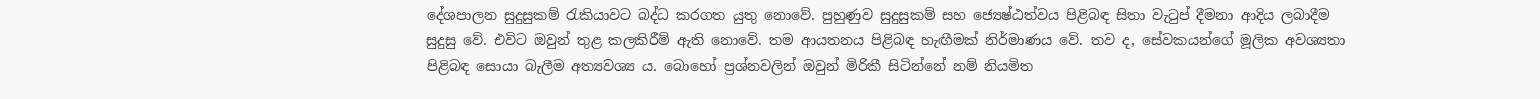දේශපාලන සුදුසුකම් රැකියාවට බද්ධ කරගත යුතු නොවේ. පුහුණුව සුදුසුකම් සහ ජ්‍යෙෂ්ඨත්වය පිළිබඳ සිතා වැටුප් දීමනා ආදිය ලබාදීම සුදුසු වේ. එවිට ඔවුන් තුළ කලකිරීම් ඇති නොවේ. තම ආයතනය පිළිබඳ හැඟීමක් නිර්මාණය වේ. තව ද, සේවකයන්ගේ මූලික අවශ්‍යතා පිළිබඳ සොයා බැලීම අත්‍යවශ්‍ය ය. බොහෝ ප්‍රශ්නවලින් ඔවුන් මිරිකී සිටින්නේ නම් නියමිත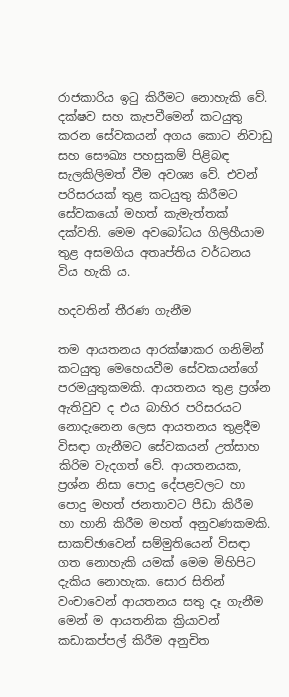රාජකාරිය ඉටු කිරීමට නොහැකි වේ. දක්ෂව සහ කැපවීමෙන් කටයුතු කරන සේවකයන් අගය කොට නිවාඩු සහ සෞඛ්‍ය පහසුකම් පිළිබඳ සැලකිලිමත් වීම අවශ්‍ය වේ. එවන් පරිසරයක් තුළ කටයුතු කිරීමට සේවකයෝ මහත් කැමැත්තක් දක්වති. මෙම අවබෝධය ගිලිහීයාම තුළ අසමගිය අතෘප්තිය වර්ධනය විය හැකි ය.

හදවතින් තීරණ ගැනීම

තම ආයතනය ආරක්ෂාකර ගනිමින් කටයුතු මෙහෙයවීම සේවකයන්ගේ පරමයුතුකමකි. ආයතනය තුළ ප්‍රශ්න ඇතිවුව ද එය බාහිර පරිසරයට නොදැනෙන ලෙස ආයතනය තුළදීම විසඳා ගැනීමට සේවකයන් උත්සාහ කිරිම වැදගත් වේ. ආයතනයක, ප්‍රශ්න නිසා පොදු දේපළවලට හා පොදු මහත් ජනතාවට පීඩා කිරීම හා හානි කිරීම මහත් අනුවණකමකි. සාකච්ඡාවෙන් සම්මුතියෙන් විසඳා ගත නොහැකි යමක් මෙම මිහිපිට දැකිය නොහැක. සොර සිතින් වංචාවෙන් ආයතනය සතු දෑ ගැනීම මෙන් ම ආයතනික ක්‍රියාවන් කඩාකප්පල් කිරීම අනුචිත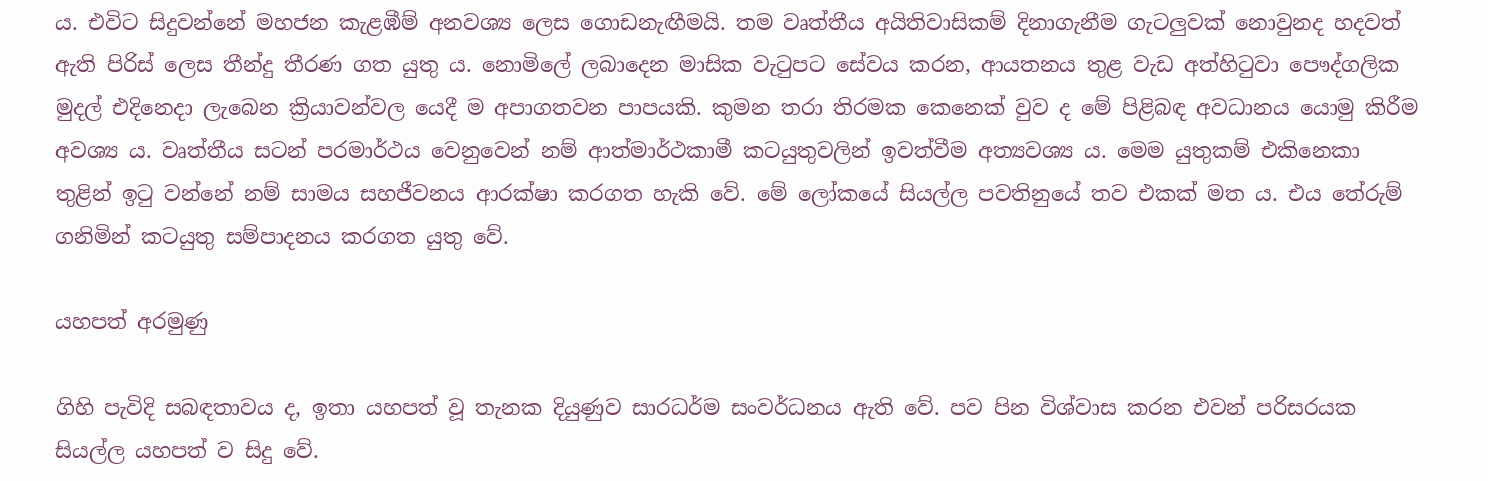ය. එවිට සිදුවන්නේ මහජන කැළඹීම් අනවශ්‍ය ලෙස ගොඩනැඟීමයි. තම වෘත්තීය අයිතිවාසිකම් දිනාගැනීම ගැටලුවක් නොවුනද හදවත් ඇති පිරිස් ලෙස තීන්දු තීරණ ගත යුතු ය. නොමිලේ ලබාදෙන මාසික වැටුපට සේවය කරන, ආයතනය තුළ වැඩ අත්හිටුවා පෞද්ගලික මුදල් එදිනෙදා ලැබෙන ක්‍රියාවන්වල යෙදී ම අපාගතවන පාපයකි. කුමන තරා තිරමක කෙනෙක් වුව ද මේ පිළිබඳ අවධානය යොමු කිරීම අවශ්‍ය ය. වෘත්තීය සටන් පරමාර්ථය වෙනුවෙන් නම් ආත්මාර්ථකාමී කටයුතුවලින් ඉවත්වීම අත්‍යවශ්‍ය ය. මෙම යුතුකම් එකිනෙකා තුළින් ඉටු වන්නේ නම් සාමය සහජීවනය ආරක්ෂා කරගත හැකි වේ. මේ ලෝකයේ සියල්ල පවතිනුයේ තව එකක් මත ය. එය තේරුම් ගනිමින් කටයුතු සම්පාදනය කරගත යුතු වේ.

යහපත් අරමුණු

ගිහි පැවිදි සබඳතාවය ද, ඉතා යහපත් වූ තැනක දියුණුව සාරධර්ම සංවර්ධනය ඇති වේ. පව පින විශ්වාස කරන එවන් පරිසරයක සියල්ල යහපත් ව සිදු වේ.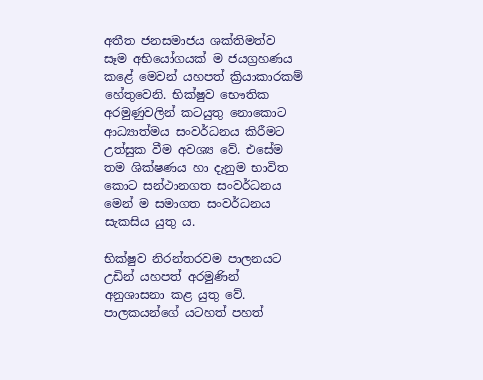අතීත ජනසමාජය ශක්තිමත්ව සෑම අභියෝගයක් ම ජයග්‍රහණය කළේ මෙවන් යහපත් ක්‍රියාකාරකම් හේතුවෙනි. භික්ෂුව භෞතික අරමුණුවලින් කටයුතු නොකොට ආධ්‍යාත්මය සංවර්ධනය කිරීමට උත්සුක වීම අවශ්‍ය වේ. එසේම තම ශික්ෂණය හා දැනුම භාවිත කොට සන්ථානගත සංවර්ධනය මෙන් ම සමාගත සංවර්ධනය සැකසිය යුතු ය.

භික්ෂුව නිරන්තරවම පාලනයට උඩින් යහපත් අරමුණින් අනුශාසනා කළ යුතු වේ. පාලකයන්ගේ යටහත් පහත්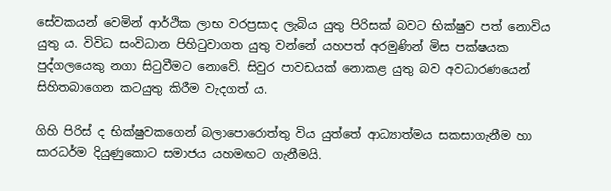සේවකයන් වෙමින් ආර්ථික ලාභ වරප්‍රසාද ලැබිය යුතු පිරිසක් බවට භික්ෂුව පත් නොවිය යුතු ය. විවිධ සංවිධාන පිහිටුවාගත යුතු වන්නේ යහපත් අරමුණින් මිස පක්ෂයක පුද්ගලයෙකු නගා සිටුවීමට නොවේ. සිවුර පාවඩයක් නොකළ යුතු බව අවධාරණයෙන් සිහිතබාගෙන කටයුතු කිරීම වැදගත් ය.

ගිහි පිරිස් ද භික්ෂුවකගෙන් බලාපොරොත්තු විය යුත්තේ ආධ්‍යාත්මය සකසාගැනීම හා සාරධර්ම දියුණුකොට සමාජය යහමඟට ගැනීමයි.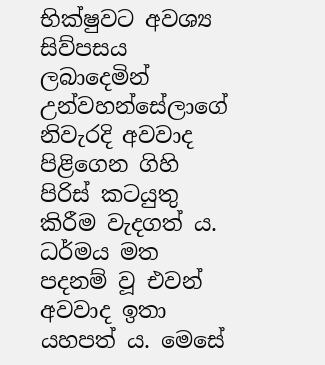භික්ෂුවට අවශ්‍ය සිව්පසය ලබාදෙමින් උන්වහන්සේලාගේ නිවැරදි අවවාද පිළිගෙන ගිහි පිරිස් කටයුතු කිරීම වැදගත් ය. ධර්මය මත පදනම් වූ එවන් අවවාද ඉතා යහපත් ය. මෙසේ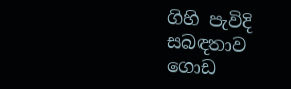ගිහි පැවිදි සබඳතාව ගොඩ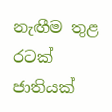නැඟීම තුළ රටක් ජාතියක්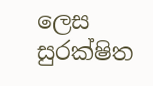ලෙස සුරක්ෂිත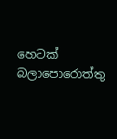හෙටක් බලාපොරොත්තු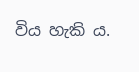විය හැකි ය.